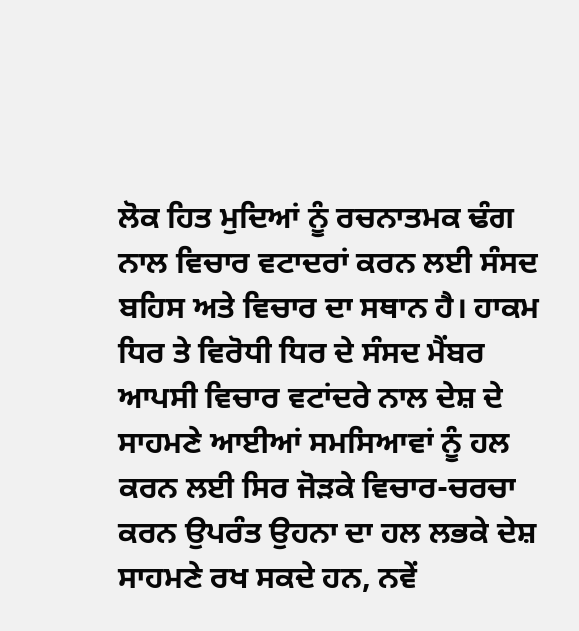ਲੋਕ ਹਿਤ ਮੁਦਿਆਂ ਨੂੰ ਰਚਨਾਤਮਕ ਢੰਗ ਨਾਲ ਵਿਚਾਰ ਵਟਾਦਰਾਂ ਕਰਨ ਲਈ ਸੰਸਦ ਬਹਿਸ ਅਤੇ ਵਿਚਾਰ ਦਾ ਸਥਾਨ ਹੈ। ਹਾਕਮ ਧਿਰ ਤੇ ਵਿਰੋਧੀ ਧਿਰ ਦੇ ਸੰਸਦ ਮੈਂਬਰ ਆਪਸੀ ਵਿਚਾਰ ਵਟਾਂਦਰੇ ਨਾਲ ਦੇਸ਼ ਦੇ ਸਾਹਮਣੇ ਆਈਆਂ ਸਮਸਿਆਵਾਂ ਨੂੰ ਹਲ ਕਰਨ ਲਈ ਸਿਰ ਜੋੜਕੇ ਵਿਚਾਰ-ਚਰਚਾ ਕਰਨ ਉਪਰੰਤ ਉਹਨਾ ਦਾ ਹਲ ਲਭਕੇ ਦੇਸ਼ ਸਾਹਮਣੇ ਰਖ ਸਕਦੇ ਹਨ, ਨਵੇਂ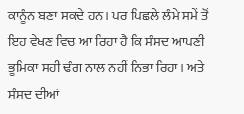ਕਾਨੂੰਨ ਬਣਾ ਸਕਦੇ ਹਨ। ਪਰ ਪਿਛਲੇ ਲੰਮੇ ਸਮੇਂ ਤੋਂ ਇਹ ਵੇਖਣ ਵਿਚ ਆ ਰਿਹਾ ਹੈ ਕਿ ਸੰਸਦ ਆਪਣੀ ਭੂਮਿਕਾ ਸਹੀ ਢੰਗ ਨਾਲ ਨਹੀਂ ਨਿਭਾ ਰਿਹਾ। ਅਤੇ ਸੰਸਦ ਦੀਆਂ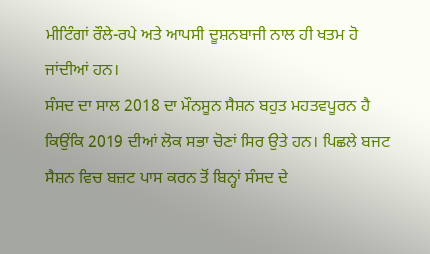ਮੀਟਿੰਗਾਂ ਰੌਲੇ-ਰਪੇ ਅਤੇ ਆਪਸੀ ਦੂਸ਼ਨਬਾਜੀ ਨਾਲ ਹੀ ਖਤਮ ਹੋ ਜਾਂਦੀਆਂ ਹਨ।
ਸੰਸਦ ਦਾ ਸਾਲ 2018 ਦਾ ਮੌਨਸੂਨ ਸੈਸ਼ਨ ਬਹੁਤ ਮਹਤਵਪੂਰਨ ਹੈ ਕਿਉਂਕਿ 2019 ਦੀਆਂ ਲੋਕ ਸਭਾ ਚੋਣਾਂ ਸਿਰ ਉਤੇ ਹਨ। ਪਿਛਲੇ ਬਜਟ ਸੈਸ਼ਨ ਵਿਚ ਬਜ਼ਟ ਪਾਸ ਕਰਨ ਤੋਂ ਬਿਨ੍ਹਾਂ ਸੰਸਦ ਦੇ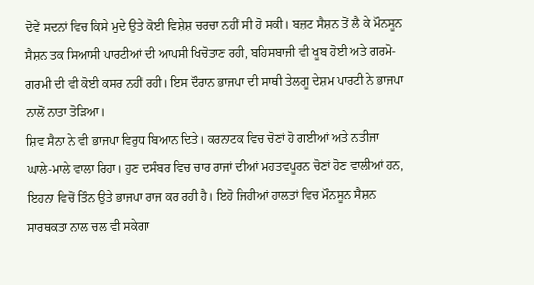ਦੋਵੇਂ ਸਦਨਾਂ ਵਿਚ ਕਿਸੇ ਮੁਦੇ ਉਤੇ ਕੋਈ ਵਿਸ਼ੇਸ਼ ਚਰਚਾ ਨਹੀਂ ਸੀ ਹੋ ਸਕੀ। ਬਜ਼ਟ ਸੈਸ਼ਨ ਤੋਂ ਲੈ ਕੇ ਮੌਨਸੂਨ ਸੈਸ਼ਨ ਤਕ ਸਿਆਸੀ ਪਾਰਟੀਆਂ ਦੀ ਆਪਸੀ ਖਿਚੋਤਾਣ ਰਹੀ, ਬਹਿਸਬਾਜੀ ਵੀ ਖੂਬ ਹੋਈ ਅਤੇ ਗਰਮੋ-ਗਰਮੀ ਦੀ ਵੀ ਕੋਈ ਕਸਰ ਨਹੀਂ ਰਹੀ। ਇਸ ਦੌਰਾਨ ਭਾਜਪਾ ਦੀ ਸਾਥੀ ਤੇਲਗੂ ਦੇਸ਼ਮ ਪਾਰਟੀ ਨੇ ਭਾਜਪਾ ਨਾਲੋਂ ਨਾਤਾ ਤੋੜਿਆ।
ਸ਼ਿਵ ਸੈਨਾ ਨੇ ਵੀ ਭਾਜਪਾ ਵਿਰੁਧ ਬਿਆਨ ਦਿਤੇ। ਕਰਨਾਟਕ ਵਿਚ ਚੋਣਾਂ ਹੋ ਗਈਆਂ ਅਤੇ ਨਤੀਜਾ ਘਾਲੇ-ਮਾਲੇ ਵਾਲਾ ਰਿਹਾ। ਹੁਣ ਦਸੰਬਰ ਵਿਚ ਚਾਰ ਰਾਜਾਂ ਦੀਆਂ ਮਹਤਵਪੂਰਨ ਚੋਣਾਂ ਹੋਣ ਵਾਲੀਆਂ ਹਨ, ਇਹਨਾ ਵਿਚੋਂ ਤਿੰਨ ਉਤੇ ਭਾਜਪਾ ਰਾਜ ਕਰ ਰਹੀ ਹੈ। ਇਹੋ ਜਿਹੀਆਂ ਹਾਲਤਾਂ ਵਿਚ ਮੌਨਸੂਨ ਸੈਸ਼ਨ ਸਾਰਥਕਤਾ ਨਾਲ ਚਲ ਵੀ ਸਕੇਗਾ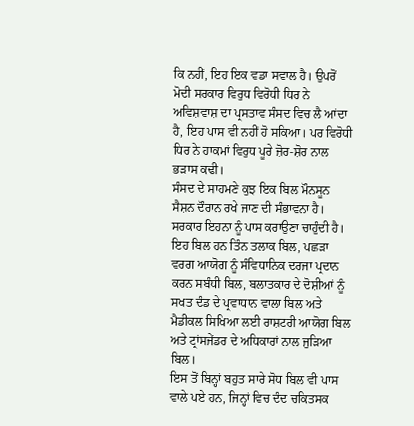ਕਿ ਨਹੀਂ, ਇਹ ਇਕ ਵਡਾ ਸਵਾਲ ਹੈ। ਉਪਰੋਂ ਮੋਦੀ ਸਰਕਾਰ ਵਿਰੁਧ ਵਿਰੋਧੀ ਧਿਰ ਨੇ ਅਵਿਸ਼ਵਾਸ਼ ਦਾ ਪ੍ਰਸਤਾਵ ਸੰਸਦ ਵਿਚ ਲੈ ਆਂਦਾ ਹੈ, ਇਹ ਪਾਸ ਵੀ ਨਹੀਂ ਹੋ ਸਕਿਆ। ਪਰ ਵਿਰੋਧੀ ਧਿਰ ਨੇ ਹਾਕਮਾਂ ਵਿਰੁਧ ਪੂਰੇ ਜ਼ੋਰ-ਸ਼ੋਰ ਨਾਲ ਭੜਾਸ ਕਢੀ।
ਸੰਸਦ ਦੇ ਸਾਹਮਣੇ ਕੁਝ ਇਕ ਬਿਲ ਮੌਨਸੂਨ ਸੈਸ਼ਨ ਦੌਰਾਨ ਰਖੇ ਜਾਣ ਦੀ ਸੰਭਾਵਨਾ ਹੈ। ਸਰਕਾਰ ਇਹਨਾ ਨੂੰ ਪਾਸ ਕਰਾਉਣਾ ਚਾਹੁੰਦੀ ਹੈ। ਇਹ ਬਿਲ ਹਨ ਤਿੰਨ ਤਲਾਕ ਬਿਲ, ਪਛੜਾ ਵਰਗ ਆਯੋਗ ਨੂੰ ਸੰਵਿਧਾਨਿਕ ਦਰਜਾ ਪ੍ਰਦਾਨ ਕਰਨ ਸਬੰਧੀ ਬਿਲ, ਬਲਾਤਕਾਰ ਦੇ ਦੋਸ਼ੀਆਂ ਨੂੰ ਸਖਤ ਦੰਡ ਦੇ ਪ੍ਰਵਾਧਾਨ ਵਾਲਾ ਬਿਲ ਅਤੇ ਮੈਡੀਕਲ ਸਿਖਿਆ ਲਈ ਰਾਸ਼ਟਰੀ ਆਯੋਗ ਬਿਲ ਅਤੇ ਟ੍ਰਾਂਸਜੇਂਡਰ ਦੇ ਅਧਿਕਾਰਾਂ ਨਾਲ ਜੁੜਿਆ ਬਿਲ।
ਇਸ ਤੋਂ ਬਿਨ੍ਹਾਂ ਬਹੁਤ ਸਾਰੇ ਸੋਧ ਬਿਲ ਵੀ ਪਾਸ ਵਾਲੇ ਪਏ ਹਨ, ਜਿਨ੍ਹਾਂ ਵਿਚ ਦੰਦ ਚਕਿਤਸਕ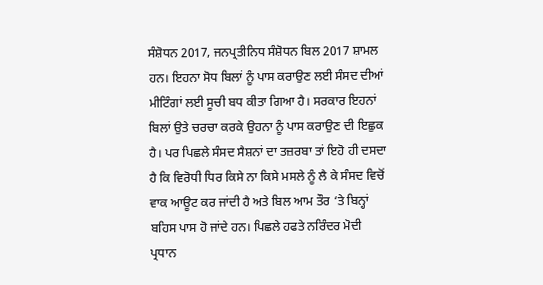ਸੰਸ਼ੋਧਨ 2017, ਜਨਪ੍ਰਤੀਨਿਧ ਸੰਸ਼ੋਧਨ ਬਿਲ 2017 ਸ਼ਾਮਲ ਹਨ। ਇਹਨਾ ਸੋਧ ਬਿਲਾਂ ਨੂੰ ਪਾਸ ਕਰਾਉਣ ਲਈ ਸੰਸਦ ਦੀਆਂ ਮੀਟਿੰਗਾਂ ਲਈ ਸੂਚੀ ਬਧ ਕੀਤਾ ਗਿਆ ਹੈ। ਸਰਕਾਰ ਇਹਨਾਂ ਬਿਲਾਂ ਉਤੇ ਚਰਚਾ ਕਰਕੇ ਉਹਨਾ ਨੂੰ ਪਾਸ ਕਰਾਉਣ ਦੀ ਇਛੁਕ ਹੈ। ਪਰ ਪਿਛਲੇ ਸੰਸਦ ਸੈਸ਼ਨਾਂ ਦਾ ਤਜ਼ਰਬਾ ਤਾਂ ਇਹੋ ਹੀ ਦਸਦਾ ਹੈ ਕਿ ਵਿਰੋਧੀ ਧਿਰ ਕਿਸੇ ਨਾ ਕਿਸੇ ਮਸਲੇ ਨੂੰ ਲੈ ਕੇ ਸੰਸਦ ਵਿਚੋਂ ਵਾਕ ਆਊਟ ਕਰ ਜਾਂਦੀ ਹੈ ਅਤੇ ਬਿਲ ਆਮ ਤੌਰ ‘ਤੇ ਬਿਨ੍ਹਾਂ ਬਹਿਸ ਪਾਸ ਹੋ ਜਾਂਦੇ ਹਨ। ਪਿਛਲੇ ਹਫਤੇ ਨਰਿੰਦਰ ਮੋਦੀ ਪ੍ਰਧਾਨ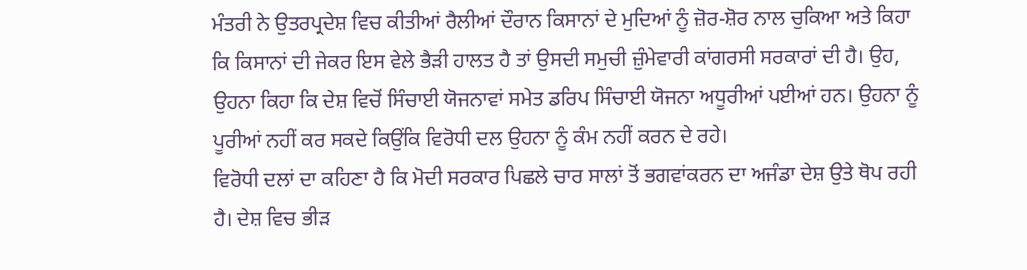ਮੰਤਰੀ ਨੇ ਉਤਰਪ੍ਰਦੇਸ਼ ਵਿਚ ਕੀਤੀਆਂ ਰੈਲੀਆਂ ਦੌਰਾਨ ਕਿਸਾਨਾਂ ਦੇ ਮੁਦਿਆਂ ਨੂੰ ਜ਼ੋਰ-ਸ਼ੋਰ ਨਾਲ ਚੁਕਿਆ ਅਤੇ ਕਿਹਾ ਕਿ ਕਿਸਾਨਾਂ ਦੀ ਜੇਕਰ ਇਸ ਵੇਲੇ ਭੈੜੀ ਹਾਲਤ ਹੈ ਤਾਂ ਉਸਦੀ ਸਮੁਚੀ ਜ਼ੁੰਮੇਵਾਰੀ ਕਾਂਗਰਸੀ ਸਰਕਾਰਾਂ ਦੀ ਹੈ। ਉਹ, ਉਹਨਾ ਕਿਹਾ ਕਿ ਦੇਸ਼ ਵਿਚੋਂ ਸਿੰਚਾਈ ਯੋਜਨਾਵਾਂ ਸਮੇਤ ਡਰਿਪ ਸਿੰਚਾਈ ਯੋਜਨਾ ਅਧੂਰੀਆਂ ਪਈਆਂ ਹਨ। ਉਹਨਾ ਨੂੰ ਪੂਰੀਆਂ ਨਹੀਂ ਕਰ ਸਕਦੇ ਕਿਉਂਕਿ ਵਿਰੋਧੀ ਦਲ ਉਹਨਾ ਨੂੰ ਕੰਮ ਨਹੀਂ ਕਰਨ ਦੇ ਰਹੇ।
ਵਿਰੋਧੀ ਦਲਾਂ ਦਾ ਕਹਿਣਾ ਹੈ ਕਿ ਮੋਦੀ ਸਰਕਾਰ ਪਿਛਲੇ ਚਾਰ ਸਾਲਾਂ ਤੋਂ ਭਗਵਾਂਕਰਨ ਦਾ ਅਜੰਡਾ ਦੇਸ਼ ਉਤੇ ਥੋਪ ਰਹੀ ਹੈ। ਦੇਸ਼ ਵਿਚ ਭੀੜ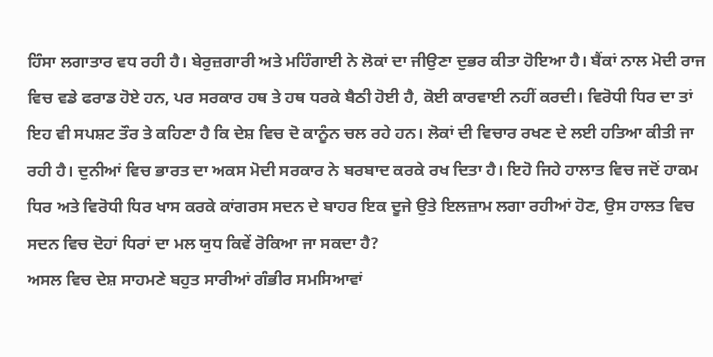ਹਿੰਸਾ ਲਗਾਤਾਰ ਵਧ ਰਹੀ ਹੈ। ਬੇਰੁਜ਼ਗਾਰੀ ਅਤੇ ਮਹਿੰਗਾਈ ਨੇ ਲੋਕਾਂ ਦਾ ਜੀਉਣਾ ਦੁਭਰ ਕੀਤਾ ਹੋਇਆ ਹੈ। ਬੈਂਕਾਂ ਨਾਲ ਮੋਦੀ ਰਾਜ ਵਿਚ ਵਡੇ ਫਰਾਡ ਹੋਏ ਹਨ, ਪਰ ਸਰਕਾਰ ਹਥ ਤੇ ਹਥ ਧਰਕੇ ਬੈਠੀ ਹੋਈ ਹੈ, ਕੋਈ ਕਾਰਵਾਈ ਨਹੀਂ ਕਰਦੀ। ਵਿਰੋਧੀ ਧਿਰ ਦਾ ਤਾਂ ਇਹ ਵੀ ਸਪਸ਼ਟ ਤੌਰ ਤੇ ਕਹਿਣਾ ਹੈ ਕਿ ਦੇਸ਼ ਵਿਚ ਦੋ ਕਾਨੂੰਨ ਚਲ ਰਹੇ ਹਨ। ਲੋਕਾਂ ਦੀ ਵਿਚਾਰ ਰਖਣ ਦੇ ਲਈ ਹਤਿਆ ਕੀਤੀ ਜਾ ਰਹੀ ਹੈ। ਦੁਨੀਆਂ ਵਿਚ ਭਾਰਤ ਦਾ ਅਕਸ ਮੋਦੀ ਸਰਕਾਰ ਨੇ ਬਰਬਾਦ ਕਰਕੇ ਰਖ ਦਿਤਾ ਹੈ। ਇਹੋ ਜਿਹੇ ਹਾਲਾਤ ਵਿਚ ਜਦੋਂ ਹਾਕਮ ਧਿਰ ਅਤੇ ਵਿਰੋਧੀ ਧਿਰ ਖਾਸ ਕਰਕੇ ਕਾਂਗਰਸ ਸਦਨ ਦੇ ਬਾਹਰ ਇਕ ਦੂਜੇ ਉਤੇ ਇਲਜ਼ਾਮ ਲਗਾ ਰਹੀਆਂ ਹੋਣ, ਉਸ ਹਾਲਤ ਵਿਚ ਸਦਨ ਵਿਚ ਦੋਹਾਂ ਧਿਰਾਂ ਦਾ ਮਲ ਯੁਧ ਕਿਵੇਂ ਰੋਕਿਆ ਜਾ ਸਕਦਾ ਹੈ?
ਅਸਲ ਵਿਚ ਦੇਸ਼ ਸਾਹਮਣੇ ਬਹੁਤ ਸਾਰੀਆਂ ਗੰਭੀਰ ਸਮਸਿਆਵਾਂ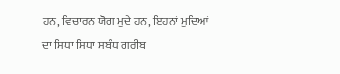ਹਨ, ਵਿਚਾਰਨ ਯੋਗ ਮੁਦੇ ਹਨ, ਇਹਨਾਂ ਮੁਦਿਆਂ ਦਾ ਸਿਧਾ ਸਿਧਾ ਸਬੰਧ ਗਰੀਬ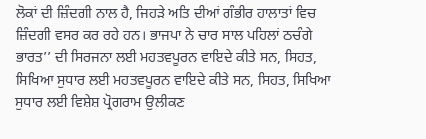ਲੋਕਾਂ ਦੀ ਜ਼ਿੰਦਗੀ ਨਾਲ ਹੈ, ਜਿਹੜੇ ਅਤਿ ਦੀਆਂ ਗੰਭੀਰ ਹਾਲਾਤਾਂ ਵਿਚ ਜ਼ਿੰਦਗੀ ਵਸਰ ਕਰ ਰਹੇ ਹਨ। ਭਾਜਪਾ ਨੇ ਚਾਰ ਸਾਲ ਪਹਿਲਾਂ ਠਚੰਗੇ ਭਾਰਤ’’ ਦੀ ਸਿਰਜਨਾ ਲਈ ਮਹਤਵਪੂਰਨ ਵਾਇਦੇ ਕੀਤੇ ਸਨ, ਸਿਹਤ, ਸਿਖਿਆ ਸੁਧਾਰ ਲਈ ਮਹਤਵਪੂਰਨ ਵਾਇਦੇ ਕੀਤੇ ਸਨ, ਸਿਹਤ, ਸਿਖਿਆ ਸੁਧਾਰ ਲਈ ਵਿਸ਼ੇਸ਼ ਪ੍ਰੋਗਰਾਮ ਉਲੀਕਣ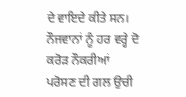ਦੇ ਵਾਇਦੇ ਕੀਤੇ ਸਨ। ਨੌਜਵਾਨਾਂ ਨੂੰ ਹਰ ਵਰ੍ਹੇ ਦੋ ਕਰੋੜ ਨੌਕਰੀਆਂ ਪਰੋਸਣ ਦੀ ਗਲ ਉਚੀ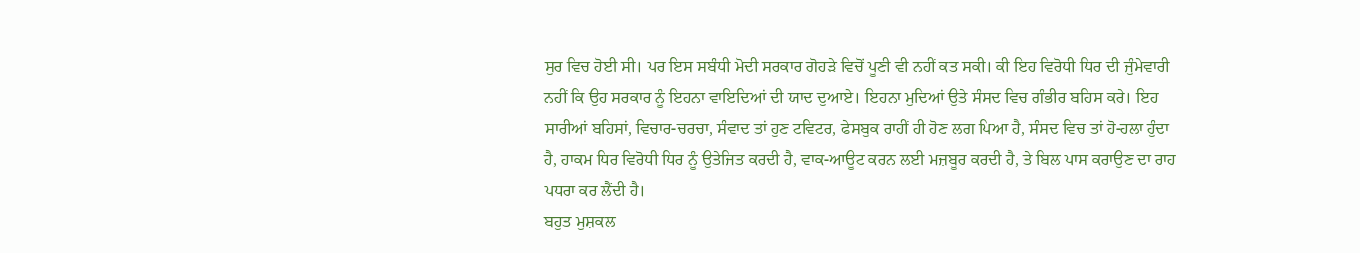ਸੁਰ ਵਿਚ ਹੋਈ ਸੀ। ਪਰ ਇਸ ਸਬੰਧੀ ਮੋਦੀ ਸਰਕਾਰ ਗੋਹੜੇ ਵਿਚੋਂ ਪੂਣੀ ਵੀ ਨਹੀਂ ਕਤ ਸਕੀ। ਕੀ ਇਹ ਵਿਰੋਧੀ ਧਿਰ ਦੀ ਜੁੰਮੇਵਾਰੀ ਨਹੀਂ ਕਿ ਉਹ ਸਰਕਾਰ ਨੂੰ ਇਹਨਾ ਵਾਇਦਿਆਂ ਦੀ ਯਾਦ ਦੁਆਏ। ਇਹਨਾ ਮੁਦਿਆਂ ਉਤੇ ਸੰਸਦ ਵਿਚ ਗੰਭੀਰ ਬਹਿਸ ਕਰੇ। ਇਹ ਸਾਰੀਆਂ ਬਹਿਸਾਂ, ਵਿਚਾਰ-ਚਰਚਾ, ਸੰਵਾਦ ਤਾਂ ਹੁਣ ਟਵਿਟਰ, ਫੇਸਬੁਕ ਰਾਹੀਂ ਹੀ ਹੋਣ ਲਗ ਪਿਆ ਹੈ, ਸੰਸਦ ਵਿਚ ਤਾਂ ਹੋ-ਹਲਾ ਹੁੰਦਾ ਹੈ, ਹਾਕਮ ਧਿਰ ਵਿਰੋਧੀ ਧਿਰ ਨੂੰ ਉਤੇਜਿਤ ਕਰਦੀ ਹੈ, ਵਾਕ-ਆਊਟ ਕਰਨ ਲਈ ਮਜ਼ਬੂਰ ਕਰਦੀ ਹੈ, ਤੇ ਬਿਲ ਪਾਸ ਕਰਾਉਣ ਦਾ ਰਾਹ ਪਧਰਾ ਕਰ ਲੈਂਦੀ ਹੈ।
ਬਹੁਤ ਮੁਸ਼ਕਲ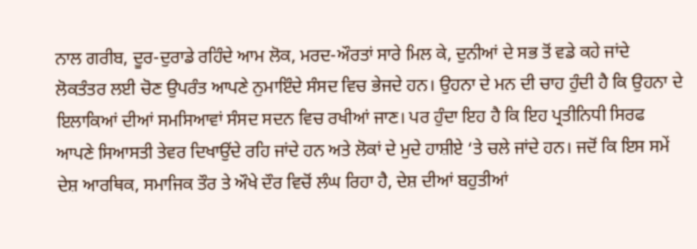ਨਾਲ ਗਰੀਬ, ਦੂਰ-ਦੁਰਾਡੇ ਰਹਿੰਦੇ ਆਮ ਲੋਕ, ਮਰਦ-ਔਰਤਾਂ ਸਾਰੇ ਮਿਲ ਕੇ, ਦੁਨੀਆਂ ਦੇ ਸਭ ਤੋਂ ਵਡੇ ਕਹੇ ਜਾਂਦੇ ਲੋਕਤੰਤਰ ਲਈ ਚੋਣ ਉਪਰੰਤ ਆਪਣੇ ਨੁਮਾਇੰਦੇ ਸੰਸਦ ਵਿਚ ਭੇਜਦੇ ਹਨ। ਉਹਨਾ ਦੇ ਮਨ ਦੀ ਚਾਹ ਹੁੰਦੀ ਹੈ ਕਿ ਉਹਨਾ ਦੇ ਇਲਾਕਿਆਂ ਦੀਆਂ ਸਮਸਿਆਵਾਂ ਸੰਸਦ ਸਦਨ ਵਿਚ ਰਖੀਆਂ ਜਾਣ। ਪਰ ਹੁੰਦਾ ਇਹ ਹੈ ਕਿ ਇਹ ਪ੍ਰਤੀਨਿਧੀ ਸਿਰਫ ਆਪਣੇ ਸਿਆਸਤੀ ਤੇਵਰ ਦਿਖਾਉਂਦੇ ਰਹਿ ਜਾਂਦੇ ਹਨ ਅਤੇ ਲੋਕਾਂ ਦੇ ਮੁਦੇ ਹਾਸ਼ੀਏ ‘ਤੇ ਚਲੇ ਜਾਂਦੇ ਹਨ। ਜਦੋਂ ਕਿ ਇਸ ਸਮੇਂ ਦੇਸ਼ ਆਰਥਿਕ, ਸਮਾਜਿਕ ਤੌਰ ਤੇ ਔਖੇ ਦੌਰ ਵਿਚੋਂ ਲੰਘ ਰਿਹਾ ਹੈ, ਦੇਸ਼ ਦੀਆਂ ਬਹੁਤੀਆਂ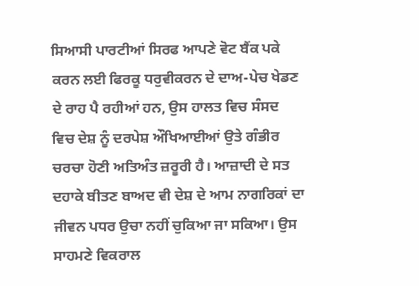ਸਿਆਸੀ ਪਾਰਟੀਆਂ ਸਿਰਫ ਆਪਣੇ ਵੋਟ ਬੈਂਕ ਪਕੇ ਕਰਨ ਲਈ ਫਿਰਕੂ ਧਰੁਵੀਕਰਨ ਦੇ ਦਾਅ-ਪੇਚ ਖੇਡਣ ਦੇ ਰਾਹ ਪੈ ਰਹੀਆਂ ਹਨ, ਉਸ ਹਾਲਤ ਵਿਚ ਸੰਸਦ ਵਿਚ ਦੇਸ਼ ਨੂੰ ਦਰਪੇਸ਼ ਔਖਿਆਈਆਂ ਉਤੇ ਗੰਭੀਰ ਚਰਚਾ ਹੋਣੀ ਅਤਿਅੰਤ ਜ਼ਰੂਰੀ ਹੈ। ਆਜ਼ਾਦੀ ਦੇ ਸਤ ਦਹਾਕੇ ਬੀਤਣ ਬਾਅਦ ਵੀ ਦੇਸ਼ ਦੇ ਆਮ ਨਾਗਰਿਕਾਂ ਦਾ ਜੀਵਨ ਪਧਰ ਉਚਾ ਨਹੀਂ ਚੁਕਿਆ ਜਾ ਸਕਿਆ। ਉਸ ਸਾਹਮਣੇ ਵਿਕਰਾਲ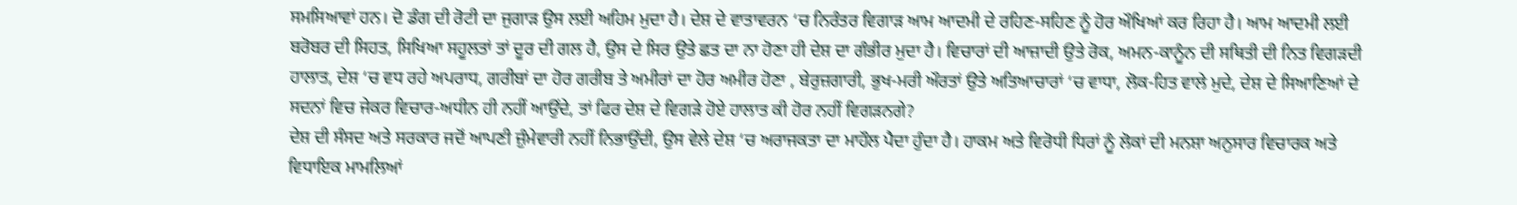ਸਮਸਿਆਵਾਂ ਹਨ। ਦੋ ਡੰਗ ਦੀ ਰੋਟੀ ਦਾ ਜੁਗਾੜ ਉਸ ਲਈ ਅਹਿਮ ਮੁਦਾ ਹੈ। ਦੇਸ਼ ਦੇ ਵਾਤਾਵਰਨ ‘ਚ ਨਿਰੰਤਰ ਵਿਗਾੜ ਆਮ ਆਦਮੀ ਦੇ ਰਹਿਣ-ਸਹਿਣ ਨੂੰ ਹੋਰ ਔਖਿਆਂ ਕਰ ਰਿਹਾ ਹੈ। ਆਮ ਆਦਮੀ ਲਈ ਬਰੋਬਰ ਦੀ ਸਿਹਤ, ਸਿਖਿਆ ਸਹੂਲਤਾਂ ਤਾਂ ਦੂਰ ਦੀ ਗਲ ਹੈ, ਉਸ ਦੇ ਸਿਰ ਉਤੇ ਛਤ ਦਾ ਨਾ ਹੋਣਾ ਹੀ ਦੇਸ਼ ਦਾ ਗੰਭੀਰ ਮੁਦਾ ਹੈ। ਵਿਚਾਰਾਂ ਦੀ ਆਜ਼ਾਦੀ ਉਤੇ ਰੋਕ, ਅਮਨ-ਕਾਨੂੰਨ ਦੀ ਸਥਿਤੀ ਦੀ ਨਿਤ ਵਿਗੜਦੀ ਹਾਲਾਤ, ਦੇਸ਼ ‘ਚ ਵਧ ਰਹੇ ਅਪਰਾਧ, ਗਰੀਬਾਂ ਦਾ ਹੋਰ ਗਰੀਬ ਤੇ ਅਮੀਰਾਂ ਦਾ ਹੋਰ ਅਮੀਰ ਹੋਣਾ , ਬੇਰੁਜ਼ਗਾਰੀ, ਭੁਖ-ਮਰੀ ਔਰਤਾਂ ਉਤੇ ਅਤਿਆਚਾਰਾਂ ‘ਚ ਵਾਧਾ, ਲੋਕ-ਹਿਤ ਵਾਲੇ ਮੁਦੇ, ਦੇਸ਼ ਦੇ ਸਿਆਣਿਆਂ ਦੇ ਸਦਨਾਂ ਵਿਚ ਜੇਕਰ ਵਿਚਾਰ-ਅਧੀਨ ਹੀ ਨਹੀਂ ਆਉਂਦੇ, ਤਾਂ ਫਿਰ ਦੇਸ਼ ਦੇ ਵਿਗੜੇ ਹੋਏ ਹਾਲਾਤ ਕੀ ਹੋਰ ਨਹੀਂ ਵਿਗੜਨਗੇ?
ਦੇਸ਼ ਦੀ ਸੰਸਦ ਅਤੇ ਸਰਕਾਰ ਜਦੋਂ ਆਪਣੀ ਜ਼ੁੰਮੇਵਾਰੀ ਨਹੀਂ ਨਿਭਾਉਂਦੀ, ਉਸ ਵੇਲੇ ਦੇਸ਼ ‘ਚ ਅਰਾਜਕਤਾ ਦਾ ਮਾਹੌਲ ਪੈਦਾ ਹੁੰਦਾ ਹੈ। ਹਾਕਮ ਅਤੇ ਵਿਰੋਧੀ ਧਿਰਾਂ ਨੂੰ ਲੋਕਾਂ ਦੀ ਮਨਸ਼ਾ ਅਨੁਸਾਰ ਵਿਚਾਰਕ ਅਤੇ ਵਿਧਾਇਕ ਮਾਮਲਿਆਂ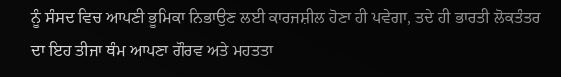ਨੂੰ ਸੰਸਦ ਵਿਚ ਆਪਣੀ ਭੂਮਿਕਾ ਨਿਭਾਉਣ ਲਈ ਕਾਰਜਸ਼ੀਲ ਹੋਣਾ ਹੀ ਪਵੇਗਾ, ਤਦੇ ਹੀ ਭਾਰਤੀ ਲੋਕਤੰਤਰ ਦਾ ਇਹ ਤੀਜਾ ਥੰਮ ਆਪਣਾ ਗੌਰਵ ਅਤੇ ਮਹਤਤਾ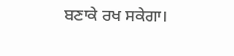ਬਣਾਕੇ ਰਖ ਸਕੇਗਾ।